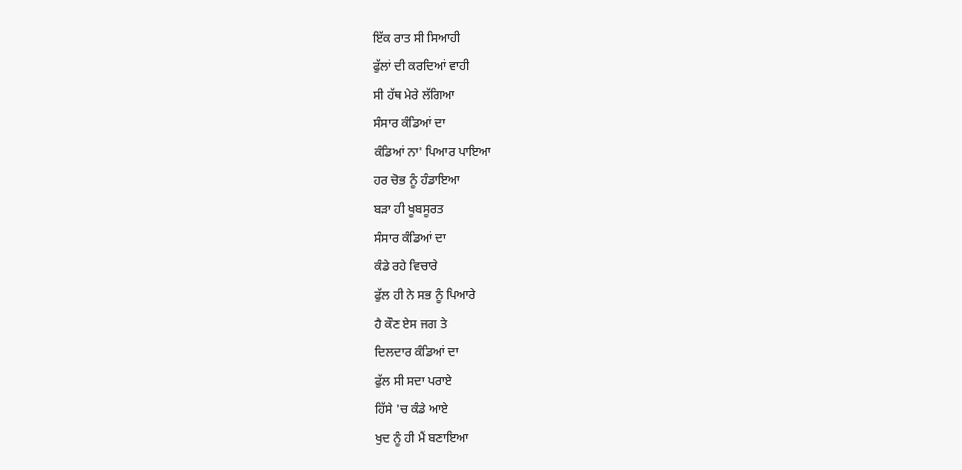ਇੱਕ ਰਾਤ ਸੀ ਸਿਆਹੀ
ਫੁੱਲਾਂ ਦੀ ਕਰਦਿਆਂ ਵਾਹੀ
ਸੀ ਹੱਥ ਮੇਰੇ ਲੱਗਿਆ
ਸੰਸਾਰ ਕੰਡਿਆਂ ਦਾ
ਕੰਡਿਆਂ ਨਾ' ਪਿਆਰ ਪਾਇਆ
ਹਰ ਚੋਭ ਨੂੰ ਹੰਡਾਇਆ
ਬੜਾ ਹੀ ਖੂਬਸੂਰਤ
ਸੰਸਾਰ ਕੰਡਿਆਂ ਦਾ
ਕੰਡੇ ਰਹੇ ਵਿਚਾਰੇ
ਫੁੱਲ ਹੀ ਨੇ ਸਭ ਨੂੰ ਪਿਆਰੇ
ਹੈ ਕੌਣ ਏਸ ਜਗ ਤੇ
ਦਿਲਦਾਰ ਕੰਡਿਆਂ ਦਾ
ਫੁੱਲ ਸੀ ਸਦਾ ਪਰਾਏ
ਹਿੱਸੇ 'ਚ ਕੰਡੇ ਆਏ
ਖੁਦ ਨੂੰ ਹੀ ਮੈਂ ਬਣਾਇਆ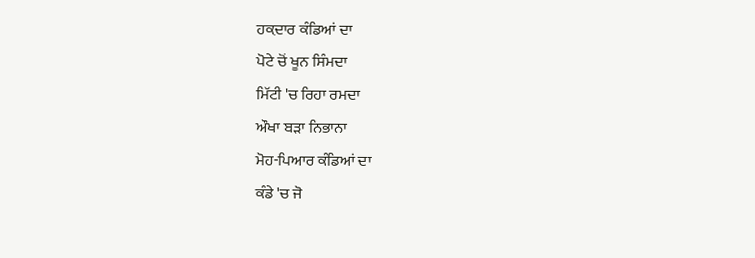ਹਕ਼ਦਾਰ ਕੰਡਿਆਂ ਦਾ
ਪੋਟੇ ਚੋਂ ਖੂਨ ਸਿੰਮਦਾ
ਮਿੱਟੀ 'ਚ ਰਿਹਾ ਰਮਦਾ
ਔਖਾ ਬੜਾ ਨਿਭਾਨਾ
ਮੋਹ-ਪਿਆਰ ਕੰਡਿਆਂ ਦਾ
ਕੰਡੇ 'ਚ ਜੋ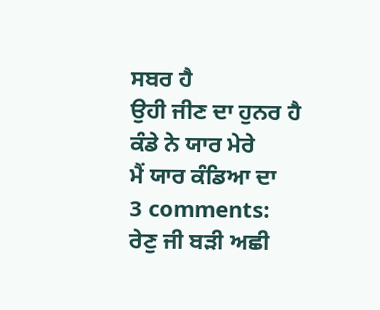ਸਬਰ ਹੈ
ਉਹੀ ਜੀਣ ਦਾ ਹੁਨਰ ਹੈ
ਕੰਡੇ ਨੇ ਯਾਰ ਮੇਰੇ
ਮੈਂ ਯਾਰ ਕੰਡਿਆ ਦਾ
3 comments:
ਰੇਣੁ ਜੀ ਬੜੀ ਅਛੀ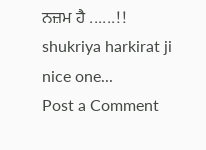ਨਜ਼ਮ ਹੈ ......!!
shukriya harkirat ji
nice one...
Post a Comment